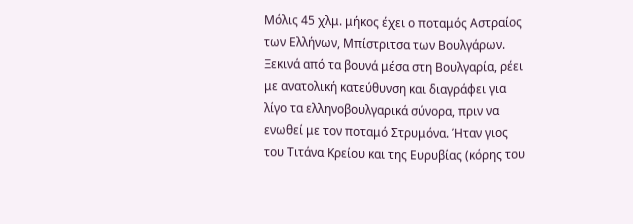Μόλις 45 χλμ. μήκος έχει ο ποταμός Αστραίος των Ελλήνων, Μπίστριτσα των Βουλγάρων. Ξεκινά από τα βουνά μέσα στη Βουλγαρία, ρέει με ανατολική κατεύθυνση και διαγράφει για λίγο τα ελληνοβουλγαρικά σύνορα, πριν να ενωθεί με τον ποταμό Στρυμόνα. Ήταν γιος του Τιτάνα Κρείου και της Ευρυβίας (κόρης του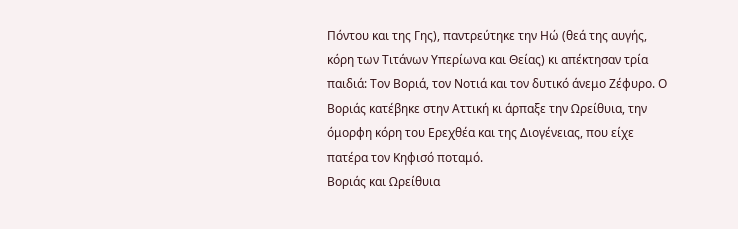Πόντου και της Γης), παντρεύτηκε την Ηώ (θεά της αυγής, κόρη των Τιτάνων Υπερίωνα και Θείας) κι απέκτησαν τρία παιδιά: Τον Βοριά, τον Νοτιά και τον δυτικό άνεμο Ζέφυρο. Ο Βοριάς κατέβηκε στην Αττική κι άρπαξε την Ωρείθυια, την όμορφη κόρη του Ερεχθέα και της Διογένειας, που είχε πατέρα τον Κηφισό ποταμό.
Βοριάς και Ωρείθυια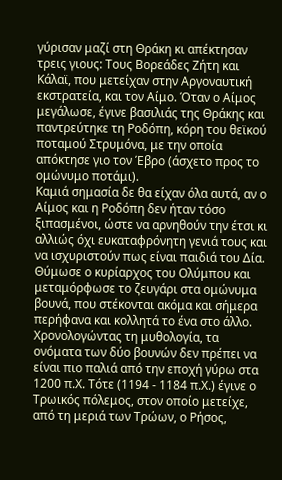γύρισαν μαζί στη Θράκη κι απέκτησαν τρεις γιους: Τους Βορεάδες Ζήτη και Κάλαϊ, που μετείχαν στην Αργοναυτική εκστρατεία, και τον Αίμο. Όταν ο Αίμος μεγάλωσε, έγινε βασιλιάς της Θράκης και παντρεύτηκε τη Ροδόπη, κόρη του θεϊκού ποταμού Στρυμόνα, με την οποία απόκτησε γιο τον Έβρο (άσχετο προς το ομώνυμο ποτάμι).
Καμιά σημασία δε θα είχαν όλα αυτά, αν ο Αίμος και η Ροδόπη δεν ήταν τόσο ξιπασμένοι, ώστε να αρνηθούν την έτσι κι αλλιώς όχι ευκαταφρόνητη γενιά τους και να ισχυριστούν πως είναι παιδιά του Δία. Θύμωσε ο κυρίαρχος του Ολύμπου και μεταμόρφωσε το ζευγάρι στα ομώνυμα βουνά, που στέκονται ακόμα και σήμερα περήφανα και κολλητά το ένα στο άλλο.
Χρονολογώντας τη μυθολογία, τα ονόματα των δύο βουνών δεν πρέπει να είναι πιο παλιά από την εποχή γύρω στα 1200 π.Χ. Τότε (1194 - 1184 π.Χ.) έγινε ο Τρωικός πόλεμος, στον οποίο μετείχε, από τη μεριά των Τρώων, ο Ρήσος,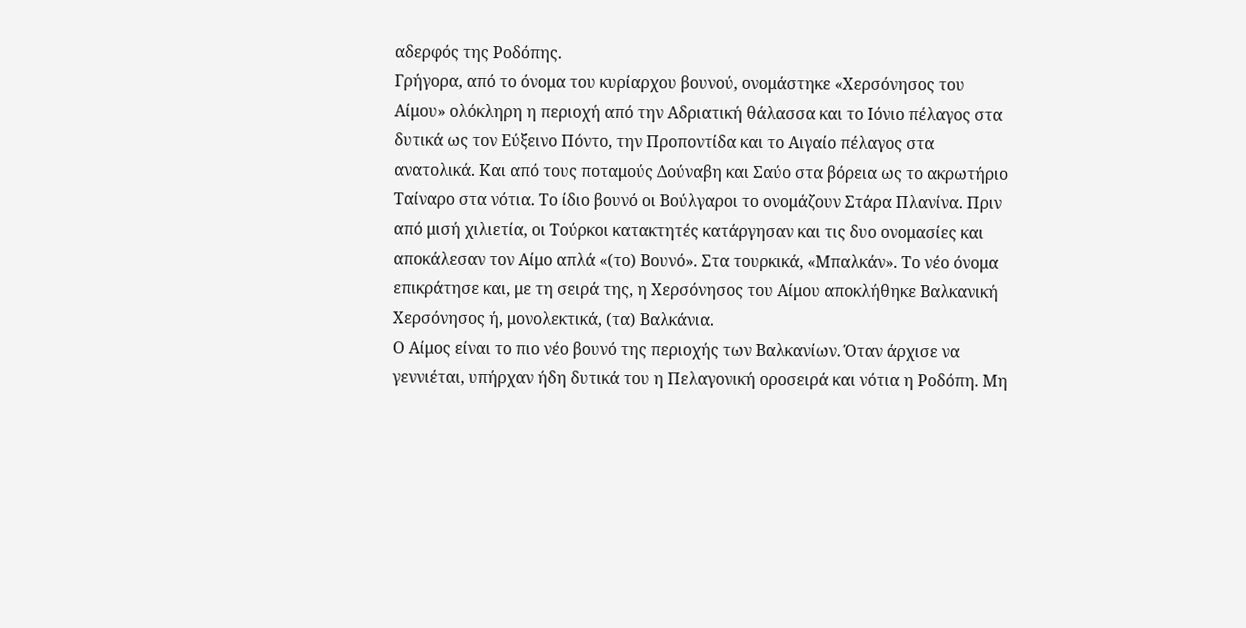αδερφός της Ροδόπης.
Γρήγορα, από το όνομα του κυρίαρχου βουνού, ονομάστηκε «Χερσόνησος του Αίμου» ολόκληρη η περιοχή από την Αδριατική θάλασσα και το Ιόνιο πέλαγος στα δυτικά ως τον Εύξεινο Πόντο, την Προποντίδα και το Αιγαίο πέλαγος στα ανατολικά. Και από τους ποταμούς Δούναβη και Σαύο στα βόρεια ως το ακρωτήριο Ταίναρο στα νότια. Το ίδιο βουνό οι Βούλγαροι το ονομάζουν Στάρα Πλανίνα. Πριν από μισή χιλιετία, οι Τούρκοι κατακτητές κατάργησαν και τις δυο ονομασίες και αποκάλεσαν τον Αίμο απλά «(το) Βουνό». Στα τουρκικά, «Μπαλκάν». Το νέο όνομα επικράτησε και, με τη σειρά της, η Χερσόνησος του Αίμου αποκλήθηκε Βαλκανική Χερσόνησος ή, μονολεκτικά, (τα) Βαλκάνια.
Ο Αίμος είναι το πιο νέο βουνό της περιοχής των Βαλκανίων. Όταν άρχισε να γεννιέται, υπήρχαν ήδη δυτικά του η Πελαγονική οροσειρά και νότια η Ροδόπη. Μη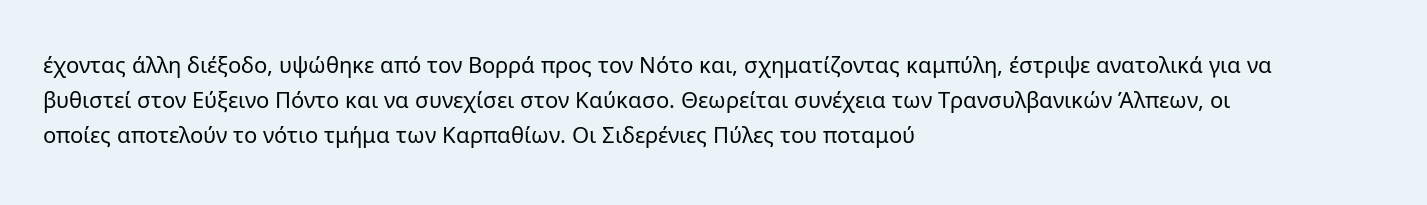έχοντας άλλη διέξοδο, υψώθηκε από τον Βορρά προς τον Νότο και, σχηματίζοντας καμπύλη, έστριψε ανατολικά για να βυθιστεί στον Εύξεινο Πόντο και να συνεχίσει στον Καύκασο. Θεωρείται συνέχεια των Τρανσυλβανικών Άλπεων, οι οποίες αποτελούν το νότιο τμήμα των Καρπαθίων. Οι Σιδερένιες Πύλες του ποταμού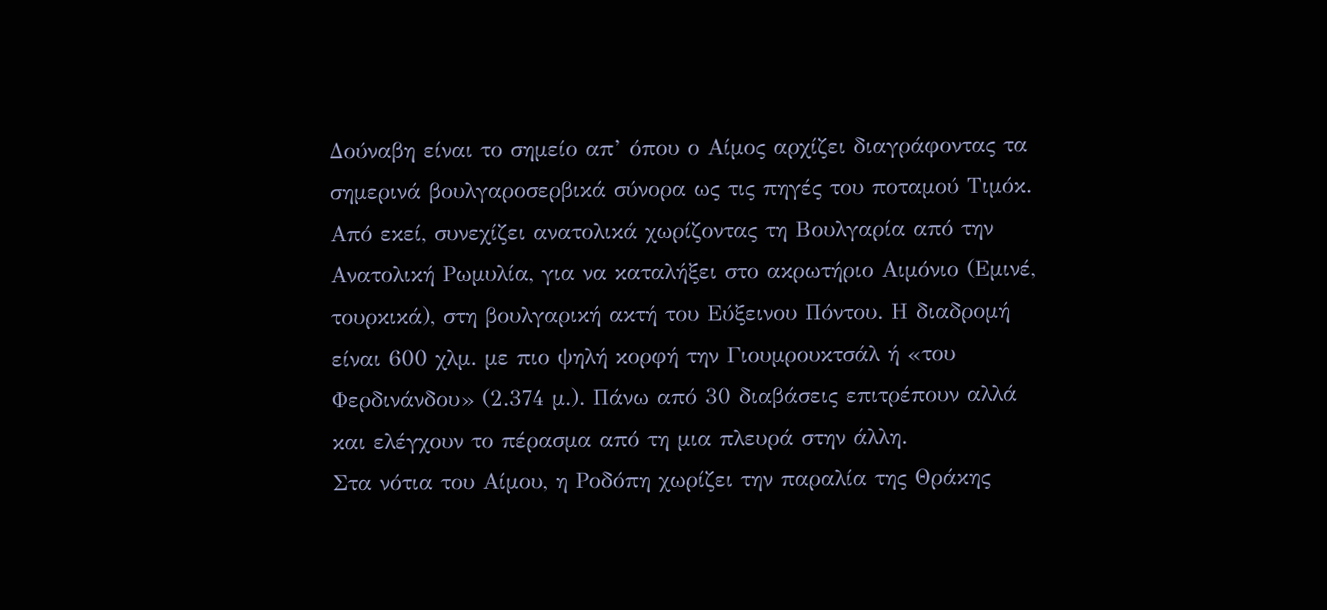Δούναβη είναι το σημείο απ’ όπου ο Αίμος αρχίζει διαγράφοντας τα σημερινά βουλγαροσερβικά σύνορα ως τις πηγές του ποταμού Τιμόκ. Από εκεί, συνεχίζει ανατολικά χωρίζοντας τη Βουλγαρία από την Ανατολική Ρωμυλία, για να καταλήξει στο ακρωτήριο Αιμόνιο (Εμινέ, τουρκικά), στη βουλγαρική ακτή του Εύξεινου Πόντου. Η διαδρομή είναι 600 χλμ. με πιο ψηλή κορφή την Γιουμρουκτσάλ ή «του Φερδινάνδου» (2.374 μ.). Πάνω από 30 διαβάσεις επιτρέπουν αλλά και ελέγχουν το πέρασμα από τη μια πλευρά στην άλλη.
Στα νότια του Αίμου, η Ροδόπη χωρίζει την παραλία της Θράκης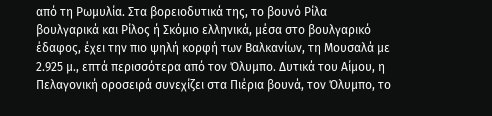από τη Ρωμυλία. Στα βορειοδυτικά της, το βουνό Ρίλα βουλγαρικά και Ρίλος ή Σκόμιο ελληνικά, μέσα στο βουλγαρικό έδαφος, έχει την πιο ψηλή κορφή των Βαλκανίων, τη Μουσαλά με 2.925 μ., επτά περισσότερα από τον Όλυμπο. Δυτικά του Αίμου, η Πελαγονική οροσειρά συνεχίζει στα Πιέρια βουνά, τον Όλυμπο, το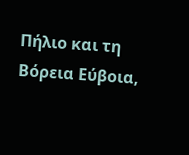Πήλιο και τη Βόρεια Εύβοια,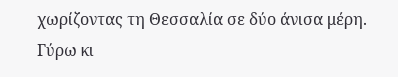χωρίζοντας τη Θεσσαλία σε δύο άνισα μέρη.
Γύρω κι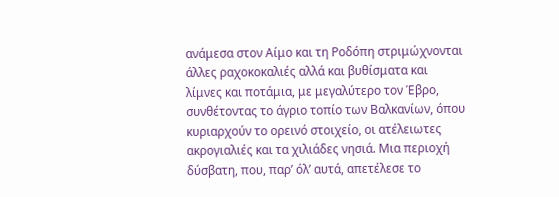ανάμεσα στον Αίμο και τη Ροδόπη στριμώχνονται άλλες ραχοκοκαλιές αλλά και βυθίσματα και λίμνες και ποτάμια, με μεγαλύτερο τον Έβρο, συνθέτοντας το άγριο τοπίο των Βαλκανίων, όπου κυριαρχούν το ορεινό στοιχείο, οι ατέλειωτες ακρογιαλιές και τα χιλιάδες νησιά. Μια περιοχή δύσβατη, που, παρ’ όλ’ αυτά, απετέλεσε το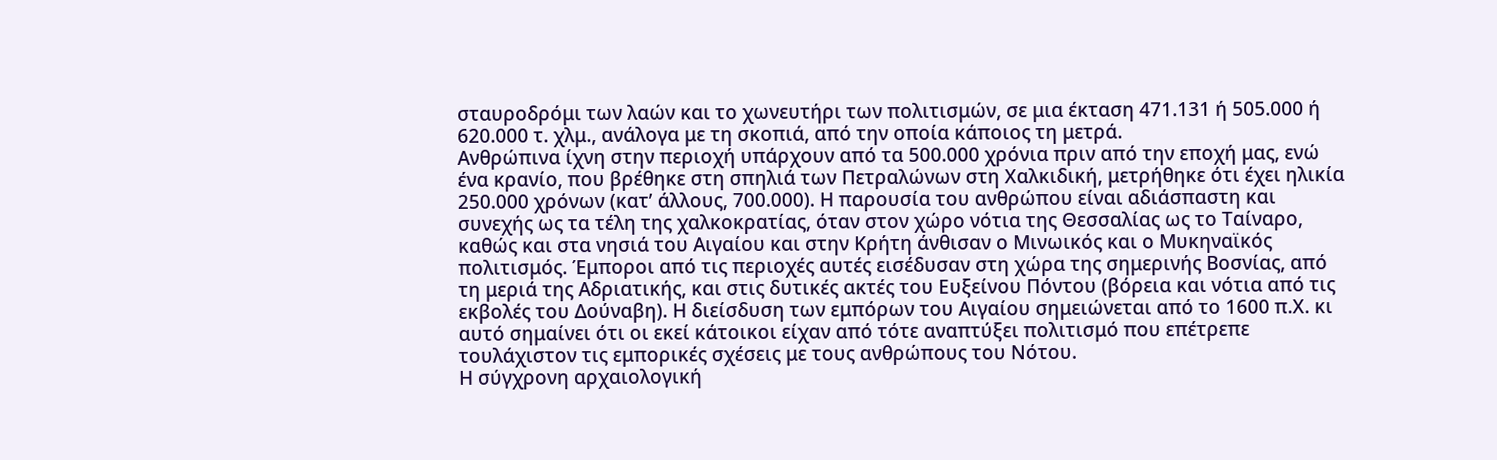σταυροδρόμι των λαών και το χωνευτήρι των πολιτισμών, σε μια έκταση 471.131 ή 505.000 ή 620.000 τ. χλμ., ανάλογα με τη σκοπιά, από την οποία κάποιος τη μετρά.
Ανθρώπινα ίχνη στην περιοχή υπάρχουν από τα 500.000 χρόνια πριν από την εποχή μας, ενώ ένα κρανίο, που βρέθηκε στη σπηλιά των Πετραλώνων στη Χαλκιδική, μετρήθηκε ότι έχει ηλικία 250.000 χρόνων (κατ’ άλλους, 700.000). Η παρουσία του ανθρώπου είναι αδιάσπαστη και συνεχής ως τα τέλη της χαλκοκρατίας, όταν στον χώρο νότια της Θεσσαλίας ως το Ταίναρο, καθώς και στα νησιά του Αιγαίου και στην Κρήτη άνθισαν ο Μινωικός και ο Μυκηναϊκός πολιτισμός. Έμποροι από τις περιοχές αυτές εισέδυσαν στη χώρα της σημερινής Βοσνίας, από τη μεριά της Αδριατικής, και στις δυτικές ακτές του Ευξείνου Πόντου (βόρεια και νότια από τις εκβολές του Δούναβη). Η διείσδυση των εμπόρων του Αιγαίου σημειώνεται από το 1600 π.Χ. κι αυτό σημαίνει ότι οι εκεί κάτοικοι είχαν από τότε αναπτύξει πολιτισμό που επέτρεπε τουλάχιστον τις εμπορικές σχέσεις με τους ανθρώπους του Νότου.
Η σύγχρονη αρχαιολογική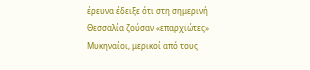έρευνα έδειξε ότι στη σημερινή Θεσσαλία ζούσαν «επαρχιώτες» Μυκηναίοι, μερικοί από τους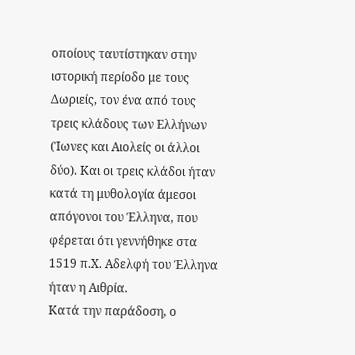οποίους ταυτίστηκαν στην ιστορική περίοδο με τους Δωριείς, τον ένα από τους τρεις κλάδους των Ελλήνων (Ίωνες και Αιολείς οι άλλοι δύο). Και οι τρεις κλάδοι ήταν κατά τη μυθολογία άμεσοι απόγονοι του Έλληνα, που φέρεται ότι γεννήθηκε στα 1519 π.Χ. Αδελφή του Έλληνα ήταν η Αιθρία.
Κατά την παράδοση, ο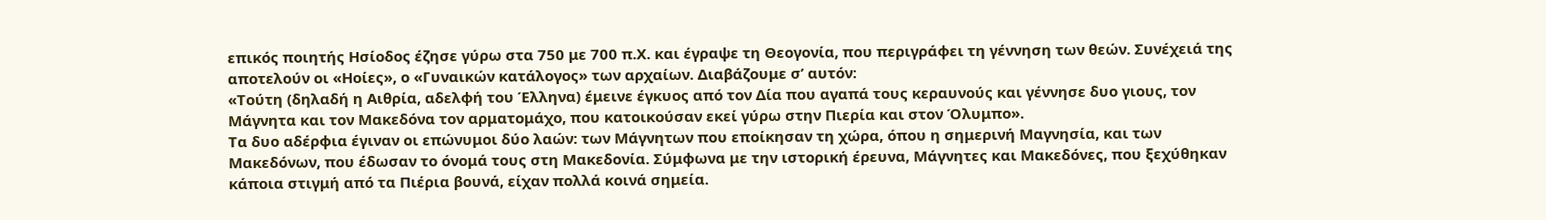επικός ποιητής Ησίοδος έζησε γύρω στα 750 με 700 π.Χ. και έγραψε τη Θεογονία, που περιγράφει τη γέννηση των θεών. Συνέχειά της αποτελούν οι «Ηοίες», ο «Γυναικών κατάλογος» των αρχαίων. Διαβάζουμε σ’ αυτόν:
«Τούτη (δηλαδή η Αιθρία, αδελφή του Έλληνα) έμεινε έγκυος από τον Δία που αγαπά τους κεραυνούς και γέννησε δυο γιους, τον Μάγνητα και τον Μακεδόνα τον αρματομάχο, που κατοικούσαν εκεί γύρω στην Πιερία και στον Όλυμπο».
Τα δυο αδέρφια έγιναν οι επώνυμοι δύο λαών: των Μάγνητων που εποίκησαν τη χώρα, όπου η σημερινή Μαγνησία, και των Μακεδόνων, που έδωσαν το όνομά τους στη Μακεδονία. Σύμφωνα με την ιστορική έρευνα, Μάγνητες και Μακεδόνες, που ξεχύθηκαν κάποια στιγμή από τα Πιέρια βουνά, είχαν πολλά κοινά σημεία.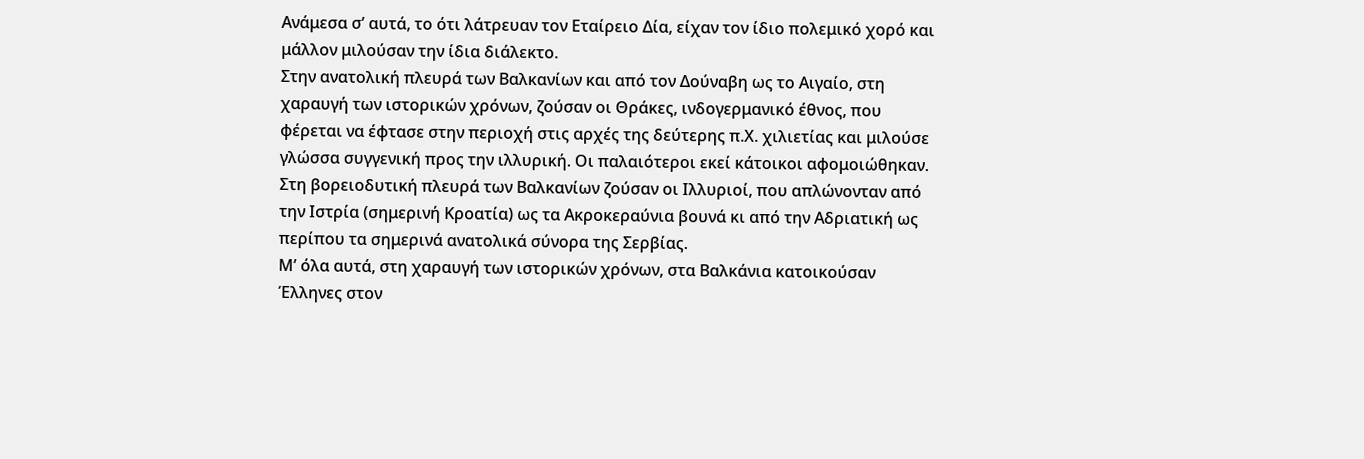Ανάμεσα σ’ αυτά, το ότι λάτρευαν τον Εταίρειο Δία, είχαν τον ίδιο πολεμικό χορό και μάλλον μιλούσαν την ίδια διάλεκτο.
Στην ανατολική πλευρά των Βαλκανίων και από τον Δούναβη ως το Αιγαίο, στη χαραυγή των ιστορικών χρόνων, ζούσαν οι Θράκες, ινδογερμανικό έθνος, που φέρεται να έφτασε στην περιοχή στις αρχές της δεύτερης π.Χ. χιλιετίας και μιλούσε γλώσσα συγγενική προς την ιλλυρική. Οι παλαιότεροι εκεί κάτοικοι αφομοιώθηκαν.
Στη βορειοδυτική πλευρά των Βαλκανίων ζούσαν οι Ιλλυριοί, που απλώνονταν από την Ιστρία (σημερινή Κροατία) ως τα Ακροκεραύνια βουνά κι από την Αδριατική ως περίπου τα σημερινά ανατολικά σύνορα της Σερβίας.
Μ’ όλα αυτά, στη χαραυγή των ιστορικών χρόνων, στα Βαλκάνια κατοικούσαν Έλληνες στον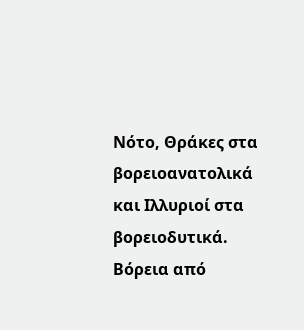Νότο, Θράκες στα βορειοανατολικά και Ιλλυριοί στα βορειοδυτικά. Βόρεια από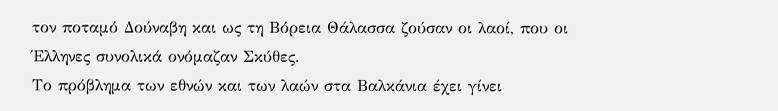τον ποταμό Δούναβη και ως τη Βόρεια Θάλασσα ζούσαν οι λαοί, που οι Έλληνες συνολικά ονόμαζαν Σκύθες.
Το πρόβλημα των εθνών και των λαών στα Βαλκάνια έχει γίνει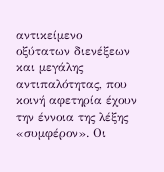αντικείμενο οξύτατων διενέξεων και μεγάλης αντιπαλότητας, που κοινή αφετηρία έχουν την έννοια της λέξης «συμφέρον». Οι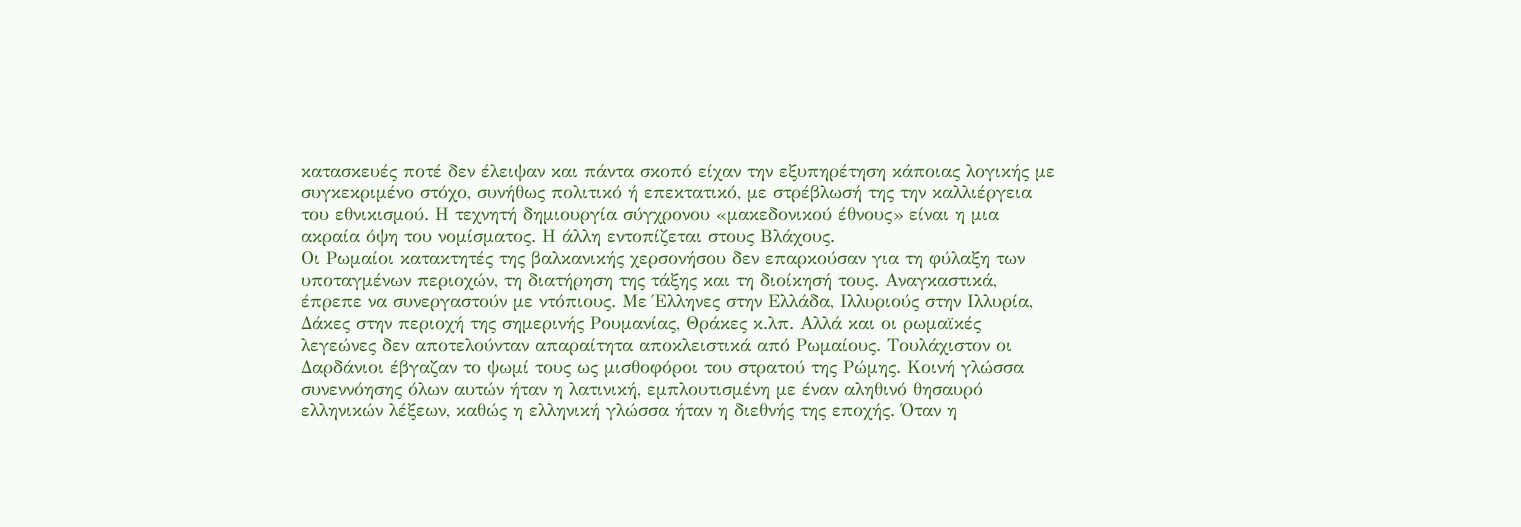κατασκευές ποτέ δεν έλειψαν και πάντα σκοπό είχαν την εξυπηρέτηση κάποιας λογικής με συγκεκριμένο στόχο, συνήθως πολιτικό ή επεκτατικό, με στρέβλωσή της την καλλιέργεια του εθνικισμού. Η τεχνητή δημιουργία σύγχρονου «μακεδονικού έθνους» είναι η μια ακραία όψη του νομίσματος. Η άλλη εντοπίζεται στους Βλάχους.
Οι Ρωμαίοι κατακτητές της βαλκανικής χερσονήσου δεν επαρκούσαν για τη φύλαξη των υποταγμένων περιοχών, τη διατήρηση της τάξης και τη διοίκησή τους. Αναγκαστικά, έπρεπε να συνεργαστούν με ντόπιους. Με Έλληνες στην Ελλάδα, Ιλλυριούς στην Ιλλυρία, Δάκες στην περιοχή της σημερινής Ρουμανίας, Θράκες κ.λπ. Αλλά και οι ρωμαϊκές λεγεώνες δεν αποτελούνταν απαραίτητα αποκλειστικά από Ρωμαίους. Τουλάχιστον οι Δαρδάνιοι έβγαζαν το ψωμί τους ως μισθοφόροι του στρατού της Ρώμης. Κοινή γλώσσα συνεννόησης όλων αυτών ήταν η λατινική, εμπλουτισμένη με έναν αληθινό θησαυρό ελληνικών λέξεων, καθώς η ελληνική γλώσσα ήταν η διεθνής της εποχής. Όταν η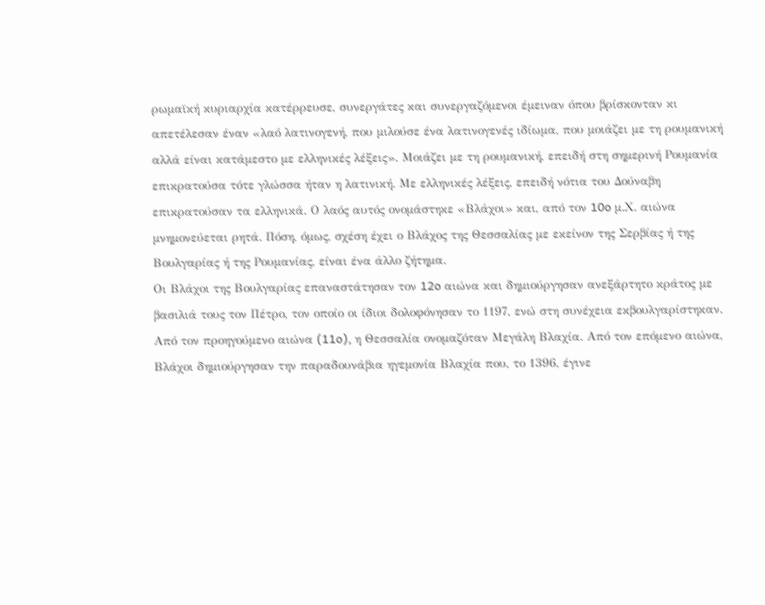ρωμαϊκή κυριαρχία κατέρρευσε, συνεργάτες και συνεργαζόμενοι έμειναν όπου βρίσκονταν κι απετέλεσαν έναν «λαό λατινογενή, που μιλούσε ένα λατινογενές ιδίωμα, που μοιάζει με τη ρουμανική αλλά είναι κατάμεστο με ελληνικές λέξεις». Μοιάζει με τη ρουμανική, επειδή στη σημερινή Ρουμανία επικρατούσα τότε γλώσσα ήταν η λατινική. Με ελληνικές λέξεις, επειδή νότια του Δούναβη επικρατούσαν τα ελληνικά. Ο λαός αυτός ονομάστηκε «Βλάχοι» και, από τον 10o μ.Χ. αιώνα μνημονεύεται ρητά. Πόση, όμως, σχέση έχει ο Βλάχος της Θεσσαλίας με εκείνον της Σερβίας ή της Βουλγαρίας ή της Ρουμανίας, είναι ένα άλλο ζήτημα.
Οι Βλάχοι της Βουλγαρίας επαναστάτησαν τον 12o αιώνα και δημιούργησαν ανεξάρτητο κράτος με βασιλιά τους τον Πέτρο, τον οποίο οι ίδιοι δολοφόνησαν το 1197, ενώ στη συνέχεια εκβουλγαρίστηκαν. Από τον προηγούμενο αιώνα (11o), η Θεσσαλία ονομαζόταν Μεγάλη Βλαχία. Από τον επόμενο αιώνα, Βλάχοι δημιούργησαν την παραδουνάβια ηγεμονία Βλαχία που, το 1396, έγινε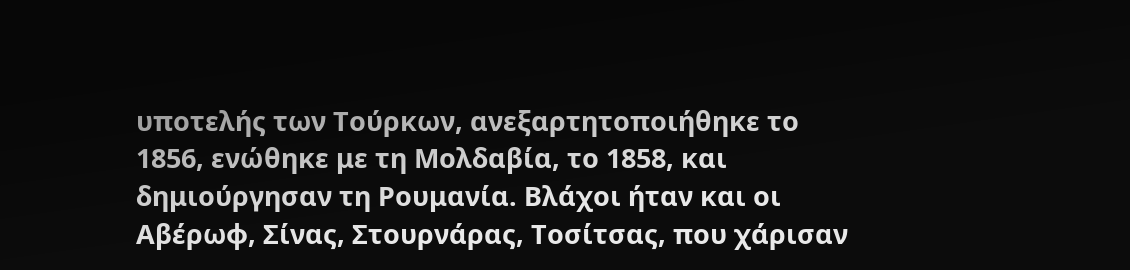υποτελής των Τούρκων, ανεξαρτητοποιήθηκε το 1856, ενώθηκε με τη Μολδαβία, το 1858, και δημιούργησαν τη Ρουμανία. Βλάχοι ήταν και οι Αβέρωφ, Σίνας, Στουρνάρας, Τοσίτσας, που χάρισαν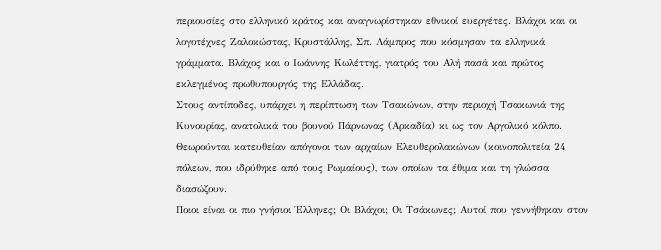περιουσίες στο ελληνικό κράτος και αναγνωρίστηκαν εθνικοί ευεργέτες. Βλάχοι και οι λογοτέχνες Ζαλοκώστας, Κρυστάλλης, Σπ. Λάμπρος που κόσμησαν τα ελληνικά γράμματα. Βλάχος και ο Ιωάννης Κωλέττης, γιατρός του Αλή πασά και πρώτος εκλεγμένος πρωθυπουργός της Ελλάδας.
Στους αντίποδες, υπάρχει η περίπτωση των Τσακώνων, στην περιοχή Τσακωνιά της Κυνουρίας, ανατολικά του βουνού Πάρνωνας (Αρκαδία) κι ως τον Αργολικό κόλπο. Θεωρούνται κατευθείαν απόγονοι των αρχαίων Ελευθερολακώνων (κοινοπολιτεία 24 πόλεων, που ιδρύθηκε από τους Ρωμαίους), των οποίων τα έθιμα και τη γλώσσα διασώζουν.
Ποιοι είναι οι πιο γνήσιοι Έλληνες; Οι Βλάχοι; Οι Τσάκωνες; Αυτοί που γεννήθηκαν στον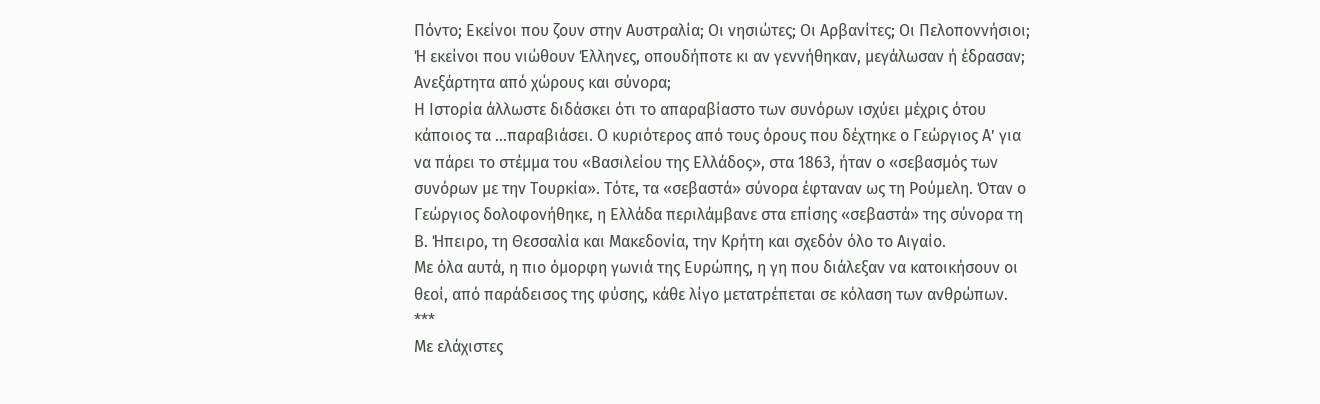Πόντο; Εκείνοι που ζουν στην Αυστραλία; Οι νησιώτες; Οι Αρβανίτες; Οι Πελοποννήσιοι; Ή εκείνοι που νιώθουν Έλληνες, οπουδήποτε κι αν γεννήθηκαν, μεγάλωσαν ή έδρασαν; Ανεξάρτητα από χώρους και σύνορα;
Η Ιστορία άλλωστε διδάσκει ότι το απαραβίαστο των συνόρων ισχύει μέχρις ότου κάποιος τα ...παραβιάσει. Ο κυριότερος από τους όρους που δέχτηκε ο Γεώργιος Α’ για να πάρει το στέμμα του «Βασιλείου της Ελλάδος», στα 1863, ήταν ο «σεβασμός των συνόρων με την Τουρκία». Τότε, τα «σεβαστά» σύνορα έφταναν ως τη Ρούμελη. Όταν ο Γεώργιος δολοφονήθηκε, η Ελλάδα περιλάμβανε στα επίσης «σεβαστά» της σύνορα τη Β. Ήπειρο, τη Θεσσαλία και Μακεδονία, την Κρήτη και σχεδόν όλο το Αιγαίο.
Με όλα αυτά, η πιο όμορφη γωνιά της Ευρώπης, η γη που διάλεξαν να κατοικήσουν οι θεοί, από παράδεισος της φύσης, κάθε λίγο μετατρέπεται σε κόλαση των ανθρώπων.
***
Με ελάχιστες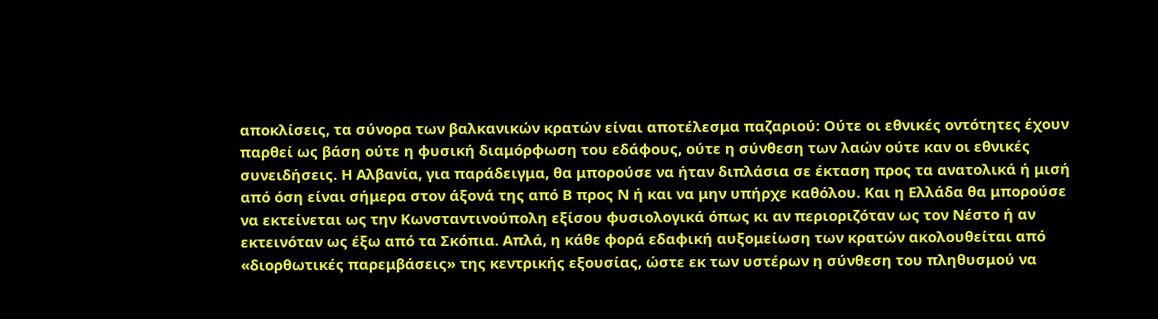αποκλίσεις, τα σύνορα των βαλκανικών κρατών είναι αποτέλεσμα παζαριού: Ούτε οι εθνικές οντότητες έχουν παρθεί ως βάση ούτε η φυσική διαμόρφωση του εδάφους, ούτε η σύνθεση των λαών ούτε καν οι εθνικές συνειδήσεις. Η Αλβανία, για παράδειγμα, θα μπορούσε να ήταν διπλάσια σε έκταση προς τα ανατολικά ή μισή από όση είναι σήμερα στον άξονά της από Β προς Ν ή και να μην υπήρχε καθόλου. Και η Ελλάδα θα μπορούσε να εκτείνεται ως την Κωνσταντινούπολη εξίσου φυσιολογικά όπως κι αν περιοριζόταν ως τον Νέστο ή αν εκτεινόταν ως έξω από τα Σκόπια. Απλά, η κάθε φορά εδαφική αυξομείωση των κρατών ακολουθείται από «διορθωτικές παρεμβάσεις» της κεντρικής εξουσίας, ώστε εκ των υστέρων η σύνθεση του πληθυσμού να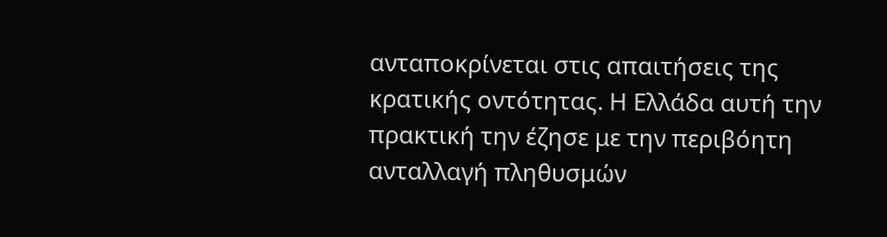ανταποκρίνεται στις απαιτήσεις της κρατικής οντότητας. Η Ελλάδα αυτή την πρακτική την έζησε με την περιβόητη ανταλλαγή πληθυσμών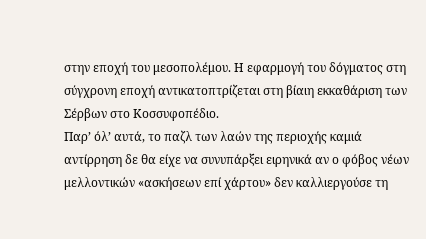στην εποχή του μεσοπολέμου. Η εφαρμογή του δόγματος στη σύγχρονη εποχή αντικατοπτρίζεται στη βίαιη εκκαθάριση των Σέρβων στο Κοσσυφοπέδιο.
Παρ’ όλ’ αυτά, το παζλ των λαών της περιοχής καμιά αντίρρηση δε θα είχε να συνυπάρξει ειρηνικά αν ο φόβος νέων μελλοντικών «ασκήσεων επί χάρτου» δεν καλλιεργούσε τη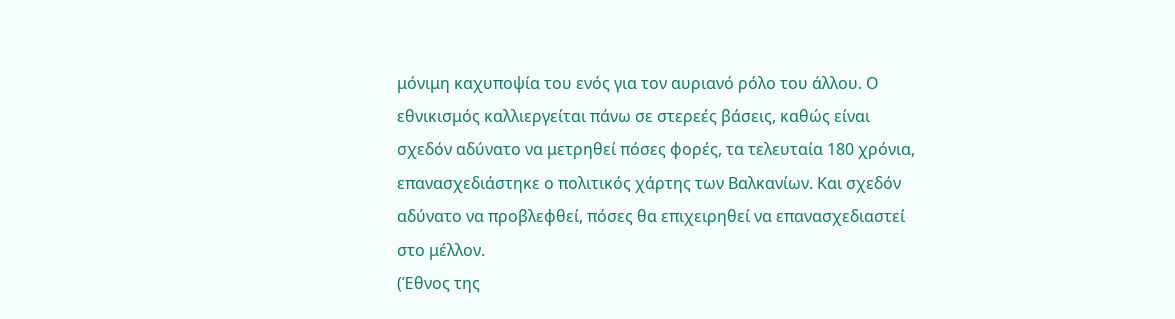μόνιμη καχυποψία του ενός για τον αυριανό ρόλο του άλλου. Ο εθνικισμός καλλιεργείται πάνω σε στερεές βάσεις, καθώς είναι σχεδόν αδύνατο να μετρηθεί πόσες φορές, τα τελευταία 180 χρόνια, επανασχεδιάστηκε ο πολιτικός χάρτης των Βαλκανίων. Και σχεδόν αδύνατο να προβλεφθεί, πόσες θα επιχειρηθεί να επανασχεδιαστεί στο μέλλον.
(Έθνος της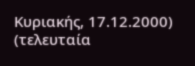Κυριακής, 17.12.2000) (τελευταία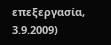επεξεργασία, 3.9.2009)